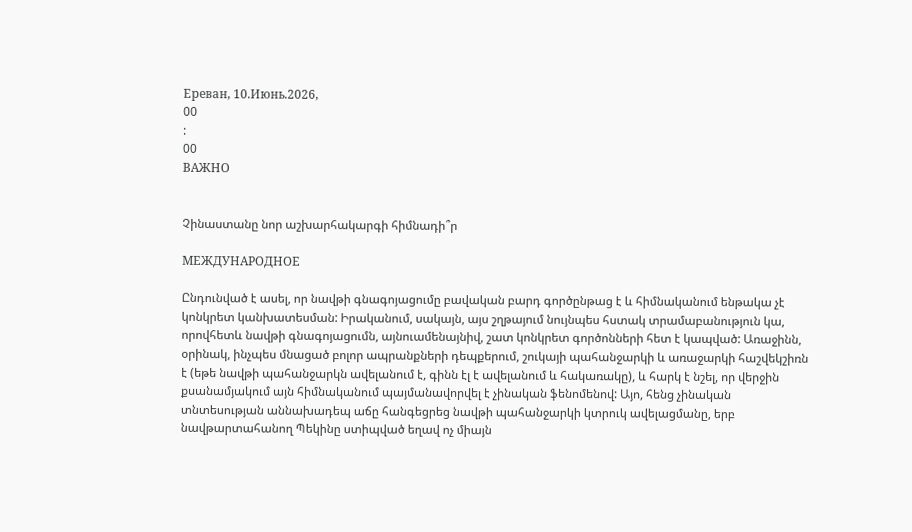Ереван, 10.Июнь.2026,
00
:
00
ВАЖНО


Չինաստանը նոր աշխարհակարգի հիմնադի՞ր

МЕЖДУНАРОДНОЕ

Ընդունված է ասել, որ նավթի գնագոյացումը բավական բարդ գործընթաց է և հիմնականում ենթակա չէ կոնկրետ կանխատեսման: Իրականում, սակայն, այս շղթայում նույնպես հստակ տրամաբանություն կա, որովհետև նավթի գնագոյացումն, այնուամենայնիվ, շատ կոնկրետ գործոնների հետ է կապված: Առաջինն, օրինակ, ինչպես մնացած բոլոր ապրանքների դեպքերում, շուկայի պահանջարկի և առաջարկի հաշվեկշիռն է (եթե նավթի պահանջարկն ավելանում է, գինն էլ է ավելանում և հակառակը), և հարկ է նշել, որ վերջին քսանամյակում այն հիմնականում պայմանավորվել է չինական ֆենոմենով: Այո, հենց չինական տնտեսության աննախադեպ աճը հանգեցրեց նավթի պահանջարկի կտրուկ ավելացմանը, երբ նավթարտահանող Պեկինը ստիպված եղավ ոչ միայն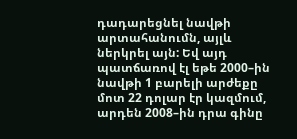դադարեցնել նավթի արտահանումն, այլև ներկրել այն: Եվ այդ պատճառով էլ եթե 2000–ին նավթի 1 բարելի արժեքը մոտ 22 դոլար էր կազմում, արդեն 2008–ին դրա գինը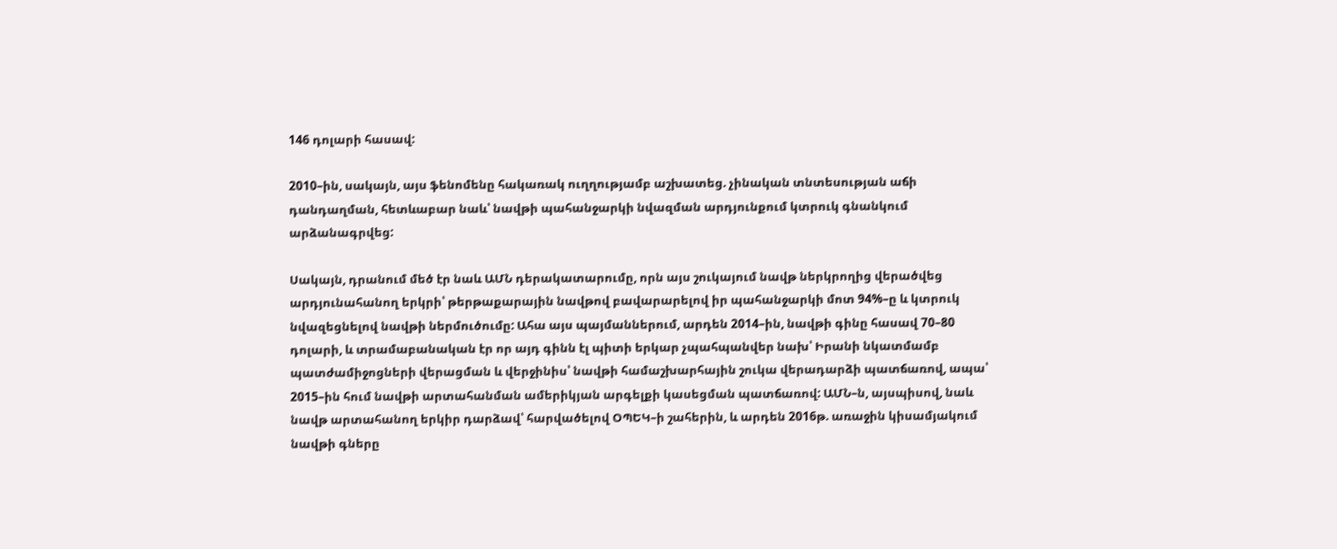146 դոլարի հասավ:

2010–ին, սակայն, այս ֆենոմենը հակառակ ուղղությամբ աշխատեց. չինական տնտեսության աճի դանդաղման, հետևաբար նաև՝ նավթի պահանջարկի նվազման արդյունքում կտրուկ գնանկում արձանագրվեց:

Սակայն, դրանում մեծ էր նաև ԱՄՆ դերակատարումը, որն այս շուկայում նավթ ներկրողից վերածվեց արդյունահանող երկրի՝ թերթաքարային նավթով բավարարելով իր պահանջարկի մոտ 94%–ը և կտրուկ նվազեցնելով նավթի ներմուծումը: Ահա այս պայմաններում, արդեն 2014–ին, նավթի գինը հասավ 70–80 դոլարի, և տրամաբանական էր որ այդ գինն էլ պիտի երկար չպահպանվեր նախ՝ Իրանի նկատմամբ պատժամիջոցների վերացման և վերջինիս՝ նավթի համաշխարհային շուկա վերադարձի պատճառով, ապա՝ 2015–ին հում նավթի արտահանման ամերիկյան արգելքի կասեցման պատճառով: ԱՄՆ–ն, այսպիսով, նաև նավթ արտահանող երկիր դարձավ՝ հարվածելով ՕՊԵԿ–ի շահերին, և արդեն 2016թ. առաջին կիսամյակում նավթի գները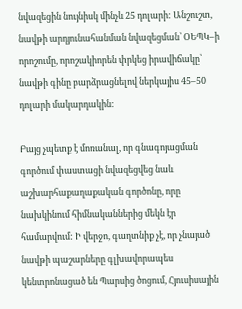նվազեցին նույնիսկ մինչև 25 դոլարի: Անշուշտ, նավթի արդյունահանման նվազեցման՝ ՕԵՊԿ–ի որոշումը, որոշակիորեն փրկեց իրավիճակը՝ նավթի գինը բարձրացնելով ներկայիս 45–50 դոլարի մակարդակին:

Բայց չպետք է մոռանալ, որ գնագոյացման գործում փաստացի նվազեցվեց նաև աշխարհաքաղաքական գործոնը, որը նախկինում հիմնականներից մեկն էր համարվում: Ի վերջո, գաղտնիք չէ, որ չնայած նավթի պաշարները գլխավորապես կենտրոնացած են Պարսից ծոցում, Հյուսիսային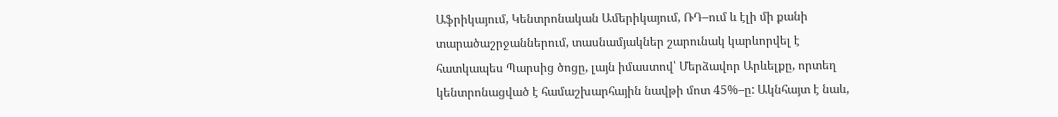Աֆրիկայում, Կենտրոնական Ամերիկայում, ՌԴ–ում և էլի մի քանի տարածաշրջաններում, տասնամյակներ շարունակ կարևորվել է հատկապես Պարսից ծոցը, լայն իմաստով՝ Մերձավոր Արևելքը, որտեղ կենտրոնացված է համաշխարհային նավթի մոտ 45%–ը: Ակնհայտ է նաև,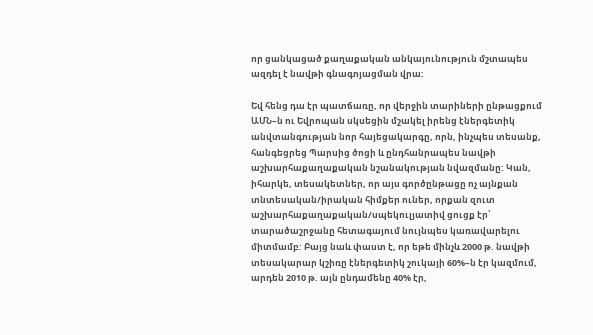որ ցանկացած քաղաքական անկայունություն մշտապես ազդել է նավթի գնագոյացման վրա:

Եվ հենց դա էր պատճառը, որ վերջին տարիների ընթացքում ԱՄՆ–ն ու Եվրոպան սկսեցին մշակել իրենց էներգետիկ անվտանգության նոր հայեցակարգը, որն, ինչպես տեսանք, հանգեցրեց Պարսից ծոցի և ընդհանրապես նավթի աշխարհաքաղաքական նշանակության նվազմանը: Կան, իհարկե, տեսակետներ, որ այս գործընթացը ոչ այնքան տնտեսական/իրական հիմքեր ուներ, որքան զուտ աշխարհաքաղաքական/սպեկուլյատիվ ցուցք էր՝ տարածաշրջանը հետագայում նույնպես կառավարելու միտմամբ: Բայց նաև փաստ է, որ եթե մինչև 2000 թ. նավթի տեսակարար կշիռը էներգետիկ շուկայի 60%–ն էր կազմում, արդեն 2010 թ. այն ընդամենը 40% էր,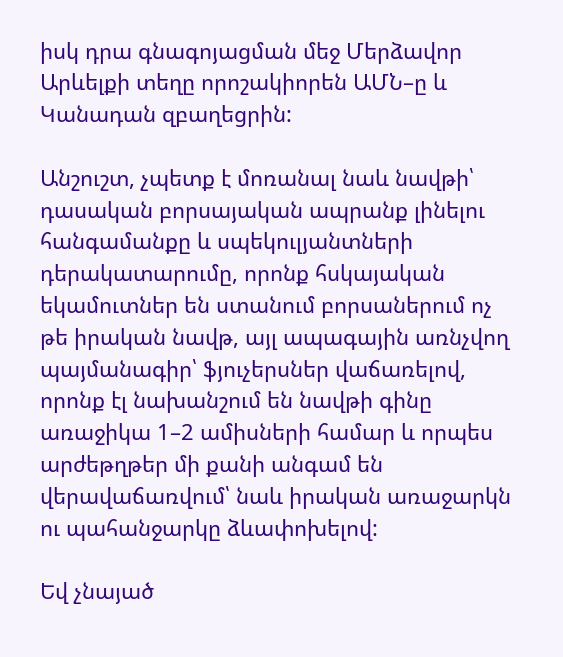իսկ դրա գնագոյացման մեջ Մերձավոր Արևելքի տեղը որոշակիորեն ԱՄՆ–ը և Կանադան զբաղեցրին:

Անշուշտ, չպետք է մոռանալ նաև նավթի՝ դասական բորսայական ապրանք լինելու հանգամանքը և սպեկուլյանտների դերակատարումը, որոնք հսկայական եկամուտներ են ստանում բորսաներում ոչ թե իրական նավթ, այլ ապագային առնչվող պայմանագիր՝ ֆյուչերսներ վաճառելով, որոնք էլ նախանշում են նավթի գինը առաջիկա 1–2 ամիսների համար և որպես արժեթղթեր մի քանի անգամ են վերավաճառվում՝ նաև իրական առաջարկն ու պահանջարկը ձևափոխելով:

Եվ չնայած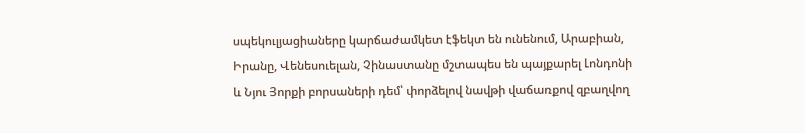սպեկուլյացիաները կարճաժամկետ էֆեկտ են ունենում, Արաբիան, Իրանը, Վենեսուելան, Չինաստանը մշտապես են պայքարել Լոնդոնի և Նյու Յորքի բորսաների դեմ՝ փորձելով նավթի վաճառքով զբաղվող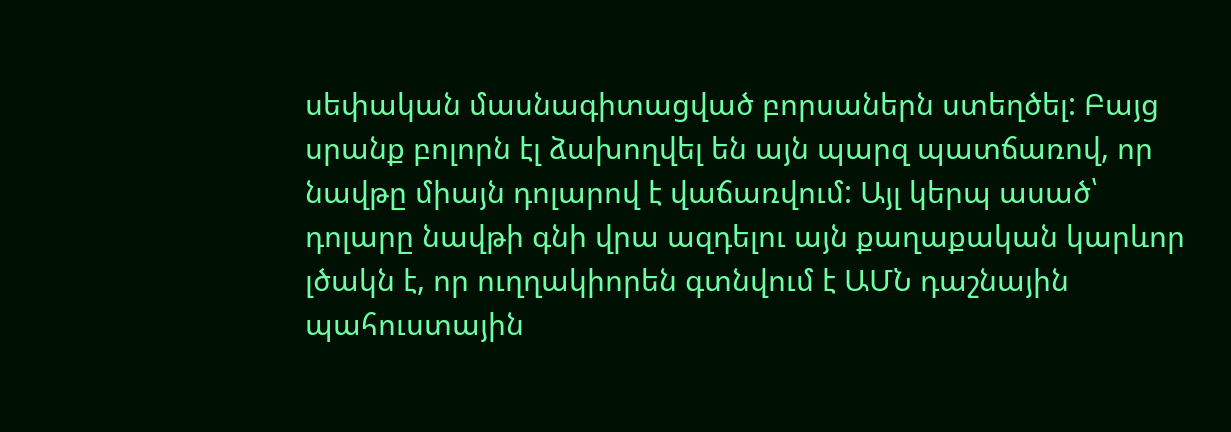սեփական մասնագիտացված բորսաներն ստեղծել: Բայց սրանք բոլորն էլ ձախողվել են այն պարզ պատճառով, որ նավթը միայն դոլարով է վաճառվում: Այլ կերպ ասած՝ դոլարը նավթի գնի վրա ազդելու այն քաղաքական կարևոր լծակն է, որ ուղղակիորեն գտնվում է ԱՄՆ դաշնային պահուստային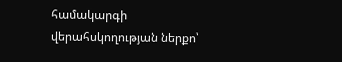համակարգի վերահսկողության ներքո՝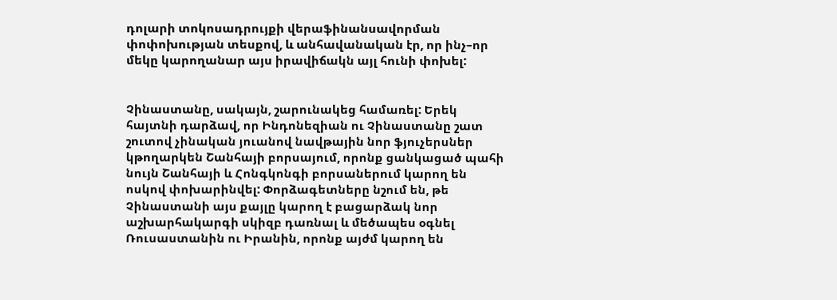դոլարի տոկոսադրույքի վերաֆինանսավորման փոփոխության տեսքով, և անհավանական էր, որ ինչ–որ մեկը կարողանար այս իրավիճակն այլ հունի փոխել:


Չինաստանը, սակայն, շարունակեց համառել: Երեկ հայտնի դարձավ, որ Ինդոնեզիան ու Չինաստանը շատ շուտով չինական յուանով նավթային նոր ֆյուչերսներ կթողարկեն Շանհայի բորսայում, որոնք ցանկացած պահի նույն Շանհայի և Հոնգկոնգի բորսաներում կարող են ոսկով փոխարինվել: Փորձագետները նշում են, թե Չինաստանի այս քայլը կարող է բացարձակ նոր աշխարհակարգի սկիզբ դառնալ և մեծապես օգնել Ռուսաստանին ու Իրանին, որոնք այժմ կարող են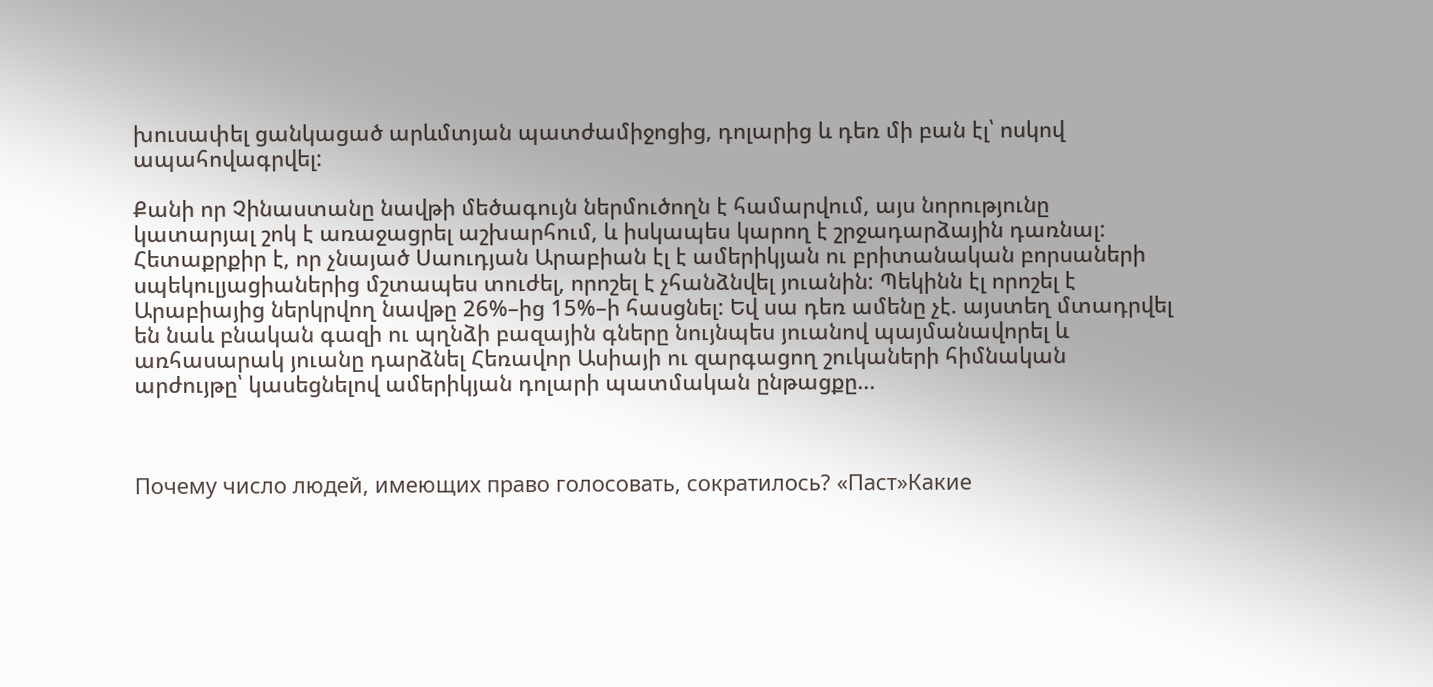խուսափել ցանկացած արևմտյան պատժամիջոցից, դոլարից և դեռ մի բան էլ՝ ոսկով ապահովագրվել:

Քանի որ Չինաստանը նավթի մեծագույն ներմուծողն է համարվում, այս նորությունը կատարյալ շոկ է առաջացրել աշխարհում, և իսկապես կարող է շրջադարձային դառնալ:
Հետաքրքիր է, որ չնայած Սաուդյան Արաբիան էլ է ամերիկյան ու բրիտանական բորսաների սպեկուլյացիաներից մշտապես տուժել, որոշել է չհանձնվել յուանին: Պեկինն էլ որոշել է Արաբիայից ներկրվող նավթը 26%–ից 15%–ի հասցնել: Եվ սա դեռ ամենը չէ. այստեղ մտադրվել են նաև բնական գազի ու պղնձի բազային գները նույնպես յուանով պայմանավորել և առհասարակ յուանը դարձնել Հեռավոր Ասիայի ու զարգացող շուկաների հիմնական արժույթը՝ կասեցնելով ամերիկյան դոլարի պատմական ընթացքը...



Почему число людей, имеющих право голосовать, сократилось? «Паст»Какие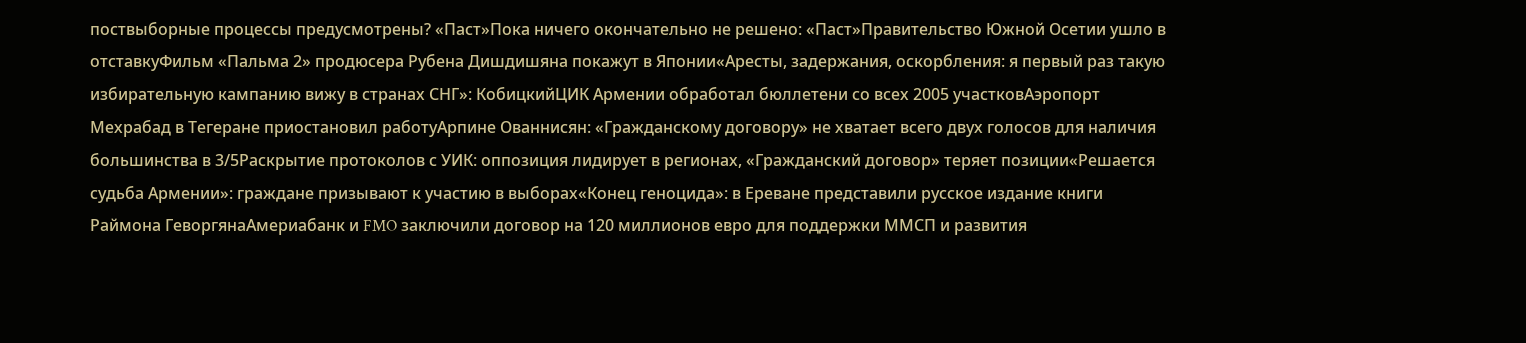поствыборные процессы предусмотрены? «Паст»Пока ничего окончательно не решено: «Паст»Правительство Южной Осетии ушло в отставкуФильм «Пальма 2» продюсера Рубена Дишдишяна покажут в Японии«Аресты, задержания, оскорбления: я первый раз такую избирательную кампанию вижу в странах СНГ»: КобицкийЦИК Армении обработал бюллетени со всех 2005 участковАэропорт Мехрабад в Тегеране приостановил работуАрпине Ованнисян: «Гражданскому договору» не хватает всего двух голосов для наличия большинства в 3/5Раскрытие протоколов с УИК: оппозиция лидирует в регионах, «Гражданский договор» теряет позиции«Решается судьба Армении»: граждане призывают к участию в выборах«Конец геноцида»: в Ереване представили русское издание книги Раймона ГеворгянаАмериабанк и FMO заключили договор на 120 миллионов евро для поддержки ММСП и развития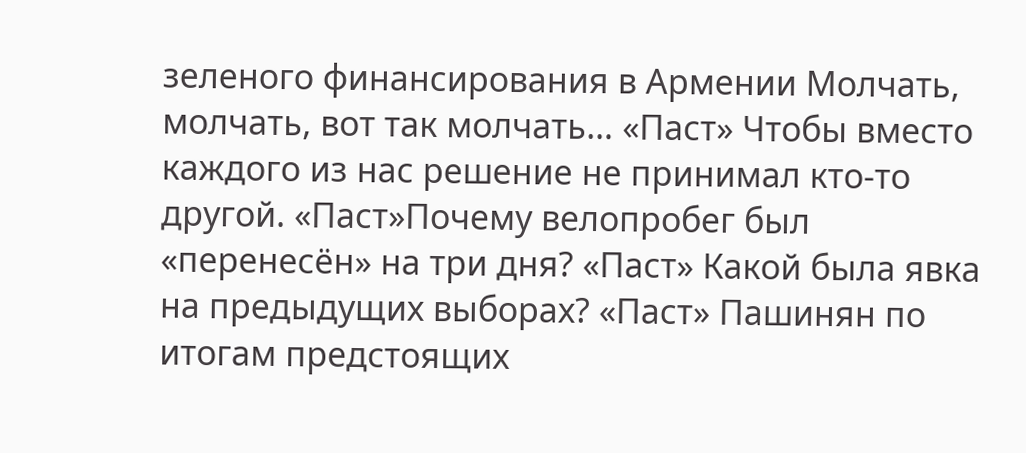зеленого финансирования в Армении Молчать, молчать, вот так молчать… «Паст» Чтобы вместо каждого из нас решение не принимал кто-то другой. «Паст»Почему велопробег был «перенесён» на три дня? «Паст» Какой была явка на предыдущих выборах? «Паст» Пашинян по итогам предстоящих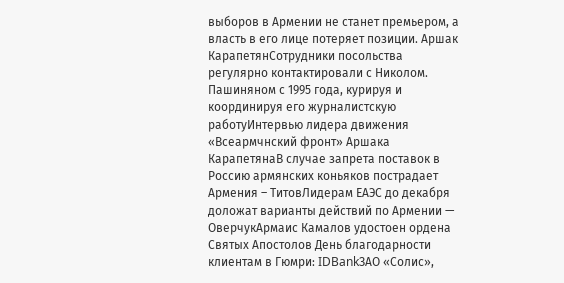выборов в Армении не станет премьером, а власть в его лице потеряет позиции. Аршак КарапетянСотрудники посольства регулярно контактировали с Николом. Пашиняном с 1995 года, курируя и координируя его журналистскую работуИнтервью лидера движения «Всеармчнский фронт» Аршака КарапетянаВ случае запрета поставок в Россию армянских коньяков пострадает Армения – ТитовЛидерам ЕАЭС до декабря доложат варианты действий по Армении — ОверчукАрмаис Камалов удостоен ордена Святых Апостолов День благодарности клиентам в Гюмри: IDBankЗАО «Солис»,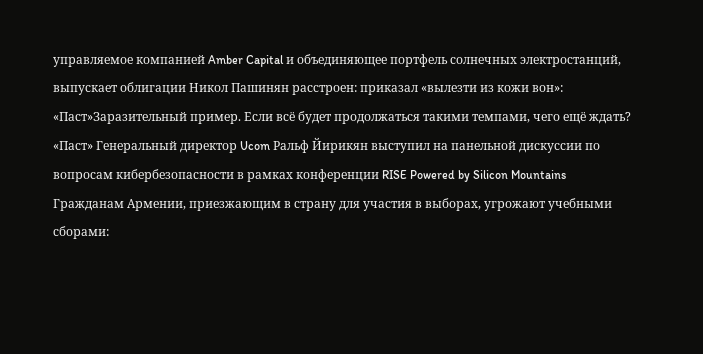управляемое компанией Amber Capital и объединяющее портфель солнечных электростанций, выпускает облигации Никол Пашинян расстроен: приказал «вылезти из кожи вон»: «Паст»Заразительный пример. Если всё будет продолжаться такими темпами, чего ещё ждать? «Паст» Генеральный директор Ucom Ральф Йирикян выступил на панельной дискуссии по вопросам кибербезопасности в рамках конференции RISE Powered by Silicon Mountains Гражданам Армении, приезжающим в страну для участия в выборах, угрожают учебными сборами: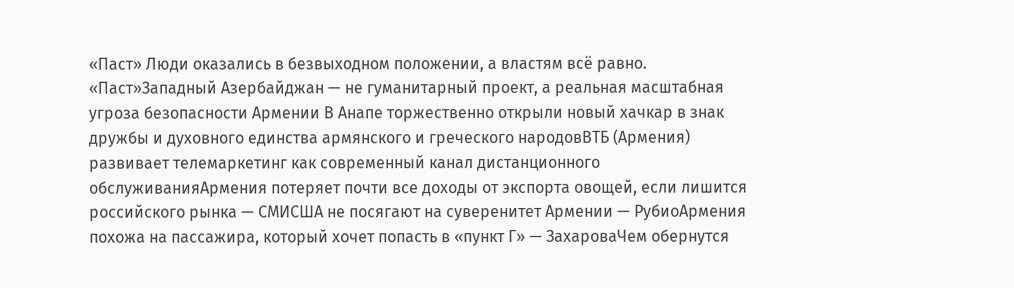«Паст» Люди оказались в безвыходном положении, а властям всё равно. «Паст»Западный Азербайджан — не гуманитарный проект, а реальная масштабная угроза безопасности Армении В Анапе торжественно открыли новый хачкар в знак дружбы и духовного единства армянского и греческого народовВТБ (Армения) развивает телемаркетинг как современный канал дистанционного обслуживанияАрмения потеряет почти все доходы от экспорта овощей, если лишится российского рынка — СМИСША не посягают на суверенитет Армении — РубиоАрмения похожа на пассажира, который хочет попасть в «пункт Г» — ЗахароваЧем обернутся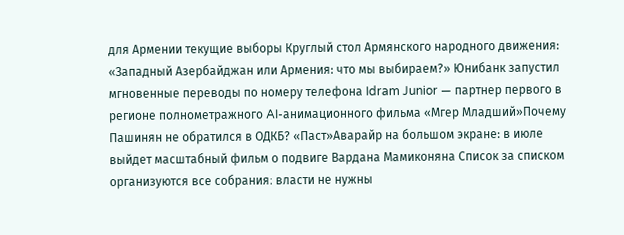для Армении текущие выборы Круглый стол Армянского народного движения: «Западный Азербайджан или Армения: что мы выбираем?» Юнибанк запустил мгновенные переводы по номеру телефона Idram Junior — партнер первого в регионе полнометражного AI-анимационного фильма «Мгер Младший»Почему Пашинян не обратился в ОДКБ? «Паст»Аварайр на большом экране: в июле выйдет масштабный фильм о подвиге Вардана Мамиконяна Список за списком организуются все собрания։ власти не нужны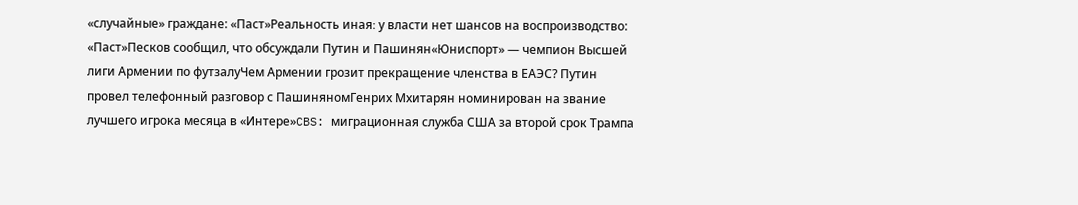«случайные» граждане: «Паст»Реальность иная։ у власти нет шансов на воспроизводство: «Паст»Песков сообщил, что обсуждали Путин и Пашинян«Юниспорт» — чемпион Высшей лиги Армении по футзалуЧем Армении грозит прекращение членства в ЕАЭС? Путин провел телефонный разговор с ПашиняномГенрих Мхитарян номинирован на звание лучшего игрока месяца в «Интере»CBS: миграционная служба США за второй срок Трампа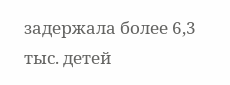задержала более 6,3 тыс. детей